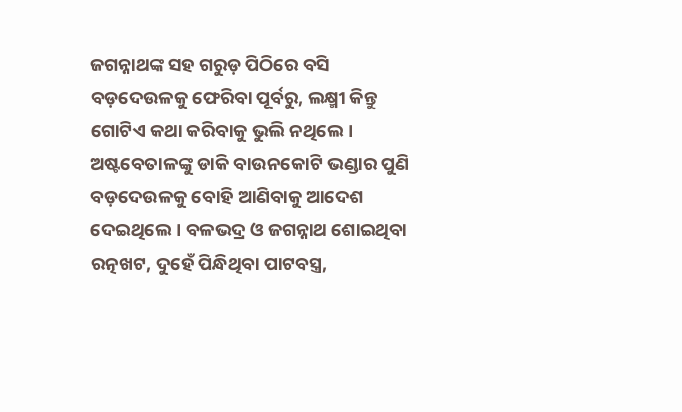ଜଗନ୍ନାଥଙ୍କ ସହ ଗରୁଡ଼ ପିଠିରେ ବସି ବଡ଼ଦେଉଳକୁ ଫେରିବା ପୂର୍ବରୁ, ଲକ୍ଷ୍ମୀ କିନ୍ତୁ ଗୋଟିଏ କଥା କରିବାକୁ ଭୁଲି ନଥିଲେ। ଅଷ୍ଟବେତାଳଙ୍କୁ ଡାକି ବାଉନକୋଟି ଭଣ୍ଡାର ପୁଣି ବଡ଼ଦେଉଳକୁ ବୋହି ଆଣିବାକୁ ଆଦେଶ ଦେଇଥିଲେ। ବଳଭଦ୍ର ଓ ଜଗନ୍ନାଥ ଶୋଇଥିବା ରତ୍ନଖଟ, ଦୁହେଁ ପିନ୍ଧିଥିବା ପାଟବସ୍ତ୍ର,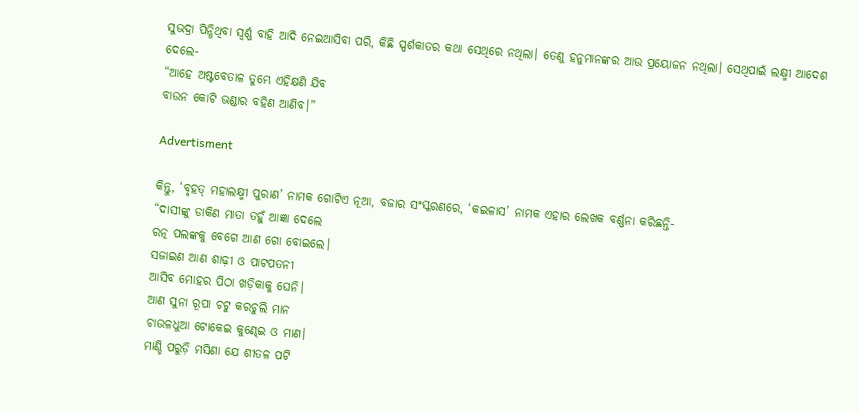ସୁଭଦ୍ରା ପିନ୍ଧିଥିବା ସ୍ୱର୍ଣ୍ଣ ବାହି ଆଦି ନେଇଆସିବା ପରି, କିଛି ସ୍ପର୍ଶକାତର କଥା ସେଥିରେ ନଥିଲା। ତେଣୁ ହନୁମାନଙ୍କର ଆଉ ପ୍ରୟୋଜନ ନଥିଲା। ସେଥିପାଇଁ ଲକ୍ଷ୍ମୀ ଆଦେଶ ଦେଲେ-
“ଆହେ ଅଷ୍ଟବେତାଳ ତୁମ୍ଭେ ଏହିକ୍ଷଣି ଯିବ
ବାଉନ କୋଟି ଭଣ୍ଡାର ବହିଣ ଆଣିବ।”

Advertisment

କିନ୍ତୁ, ‘ବୃହତ୍ ମହାଲକ୍ଷ୍ମୀ ପୁରାଣ’ ନାମକ ଗୋଟିଏ ନୂଆ, ବଜାର ସଂସ୍କରଣରେ, ‘କଇଳାସ’ ନାମକ ଏହାର ଲେଖକ ବର୍ଣ୍ଣନା କରିଛନ୍ତି-
“ଦାସୀଙ୍କୁ ଡାକିଣ ମାତା ତହୁଁ ଆଜ୍ଞା ଦେଲେ
ରତ୍ନ ପଲଙ୍କକୁ ବେଗେ ଆଣ ଗୋ ବୋଇଲେ।
ସଜାଇଣ ଆଣ ଶାଢ଼ୀ ଓ ପାଟପତନୀ
ଆସିବ ମୋହର ପିଠା ଖଡ଼ିକାକୁ ଘେନି।
ଆଣ ସୁନା ରୂପା ଚଟୁ କରଚୁଲି ମାନ
ଚାଉଳଧୁଆ ଟୋକେଇ କୁଣ୍ଢେଇ ଓ ମାଣ।
ମାଣ୍ଡି ପରୁଡ଼ି ମସିଣା ଯେ ଶୀତଳ ପଟି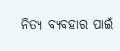ନିତ୍ୟ ବ୍ୟବହାର ପାଇଁ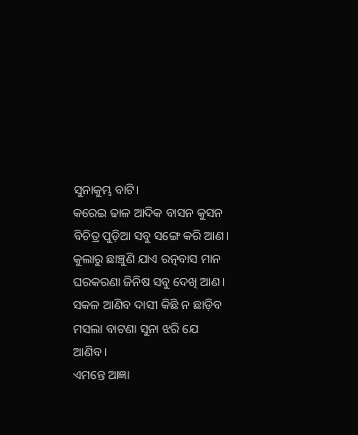ସୁନାକୁମ୍ଭ ବାଟି।
କରେଇ ଢାଳ ଆଦିକ ବାସନ କୁସନ
ବିଚିତ୍ର ପୁଡ଼ିଆ ସବୁ ସଙ୍ଗେ କରି ଆଣ।
କୁଲାରୁ ଛାଞ୍ଚୁଣି ଯାଏ ରତ୍ନବାସ ମାନ
ଘରକରଣା ଜିନିଷ ସବୁ ଦେଖି ଆଣ।
ସକଳ ଆଣିବ ଦାସୀ କିଛି ନ ଛାଡ଼ିବ
ମସଲା ବାଟଣା ସୁନା ଝରି ଯେ ଆଣିବ।
ଏମନ୍ତେ ଆଜ୍ଞା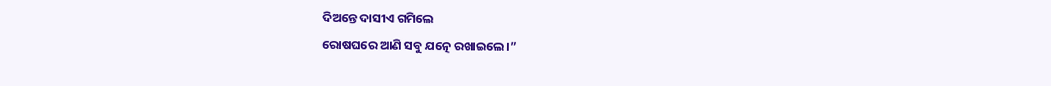ଦିଅନ୍ତେ ଦାସୀଏ ଗମିଲେ
ରୋଷଘରେ ଆଣି ସବୁ ଯତ୍ନେ ରଖାଇଲେ।”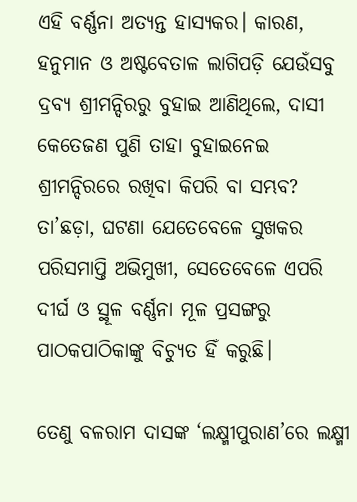ଏହି ବର୍ଣ୍ଣନା ଅତ୍ୟନ୍ତ ହାସ୍ୟକର। କାରଣ, ହନୁମାନ ଓ ଅଷ୍ଟବେତାଳ ଲାଗିପଡ଼ି ଯେଉଁସବୁ ଦ୍ରବ୍ୟ ଶ୍ରୀମନ୍ଦିରରୁ ବୁହାଇ ଆଣିଥିଲେ, ଦାସୀ କେତେଜଣ ପୁଣି ତାହା ବୁହାଇନେଇ ଶ୍ରୀମନ୍ଦିରରେ ରଖିବା କିପରି ବା ସମ୍ଭବ? ତା’ଛଡ଼ା, ଘଟଣା ଯେତେବେଳେ ସୁଖକର ପରିସମାପ୍ତି ଅଭିମୁଖୀ, ସେତେବେଳେ ଏପରି ଦୀର୍ଘ ଓ ସ୍ଥୂଳ ବର୍ଣ୍ଣନା ମୂଳ ପ୍ରସଙ୍ଗରୁ ପାଠକପାଠିକାଙ୍କୁ ବିଚ୍ୟୁତ ହିଁ କରୁଛି।

ତେଣୁ ବଳରାମ ଦାସଙ୍କ ‘ଲକ୍ଷ୍ମୀପୁରାଣ’ରେ ଲକ୍ଷ୍ମୀ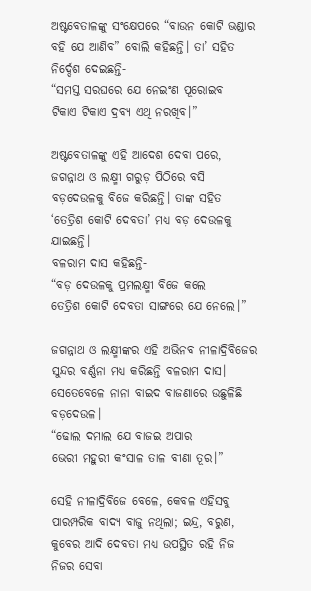ଅଷ୍ଟବେତାଳଙ୍କୁ ସଂକ୍ଷେପରେ “ବାଉନ କୋଟି ଭଣ୍ଡାର ବହି ଯେ ଆଣିବ” ବୋଲି କହିଛନ୍ତି। ତା’ ସହିତ ନିର୍ଦ୍ଦେଶ ଦେଇଛନ୍ତି-
“ସମସ୍ତ ସରଘରେ ଯେ ନେଇଂଣ ପୂରୋଇବ
ଟିକାଏ ଟିକାଏ ଦ୍ରବ୍ୟ ଏଥି ନରଖିବ।”

ଅଷ୍ଟବେତାଳଙ୍କୁ ଏହି ଆଦେଶ ଦେବା ପରେ, ଜଗନ୍ନାଥ ଓ ଲକ୍ଷ୍ମୀ ଗରୁଡ଼ ପିଠିରେ ବସି ବଡ଼ଦେଉଳକୁ ବିଜେ କରିଛନ୍ତି। ତାଙ୍କ ସହିତ ‘ତେତ୍ରିଶ କୋଟି ଦେବତା’ ମଧ୍ୟ ବଡ଼ ଦେଉଳକୁ ଯାଇଛନ୍ତି।
ବଳରାମ ଦାସ କହିଛନ୍ତି-
“ବଡ଼ ଦେଉଳକୁ ପ୍ରମଲକ୍ଷ୍ମୀ ବିଜେ କଲେ
ତେତ୍ରିଶ କୋଟି ଦେବତା ସାଙ୍ଗରେ ଯେ ନେଲେ।”

ଜଗନ୍ନାଥ ଓ ଲକ୍ଷ୍ମୀଙ୍କର ଏହି ଅଭିନବ ନୀଳାଦ୍ରିବିଜେର ସୁନ୍ଦର ବର୍ଣ୍ଣନା ମଧ୍ୟ କରିଛନ୍ତି ବଳରାମ ଦାସ। ସେତେବେଳେ ନାନା ବାଇଦ ବାଜଣାରେ ଉଛୁଳିଛି ବଡ଼ଦେଉଳ।
“ଢୋଲ ଦମାଲ ଯେ ବାଜଇ ଅପାର
ଭେରୀ ମହୁରୀ କଂସାଳ ତାଳ ବୀଣା ତୂର।”

ସେହି ନୀଳାଦ୍ରିବିଜେ ବେଳେ, କେବଳ ଏହିସବୁ ପାରମ୍ପରିକ ବାଦ୍ୟ ବାଜୁ ନଥିଲା; ଇନ୍ଦ୍ର, ବରୁଣ, କୁବେର ଆଦି ଦେବତା ମଧ୍ୟ ଉପସ୍ଥିତ ରହି ନିଜ ନିଜର ସେବା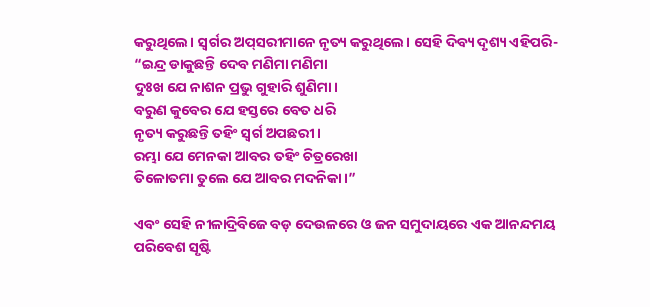କରୁଥିଲେ। ସ୍ୱର୍ଗର ଅପ୍‌ସରୀମାନେ ନୃତ୍ୟ କରୁଥିଲେ। ସେହି ଦିବ୍ୟ ଦୃଶ୍ୟ ଏହିପରି-
“ଇନ୍ଦ୍ର ଡାକୁଛନ୍ତି ଦେବ ମଣିମା ମଣିମା
ଦୁଃଖ ଯେ ନାଶନ ପ୍ରଭୁ ଗୁହାରି ଶୁଣିମା।
ବରୁଣ କୁବେର ଯେ ହସ୍ତରେ ବେତ ଧରି
ନୃତ୍ୟ କରୁଛନ୍ତି ତହିଂ ସ୍ୱର୍ଗ ଅପଛରୀ।
ରମ୍ଭା ଯେ ମେନକା ଆବର ତହିଂ ଚିତ୍ରରେଖା
ତିଳୋତମା ତୁଲେ ଯେ ଆବର ମଦନିକା।”

ଏବଂ ସେହି ନୀଳାଦ୍ରିବିଜେ ବଡ଼ ଦେଉଳରେ ଓ ଜନ ସମୁଦାୟରେ ଏକ ଆନନ୍ଦମୟ ପରିବେଶ ସୃଷ୍ଟି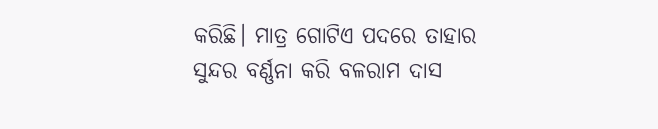କରିଛି। ମାତ୍ର ଗୋଟିଏ ପଦରେ ତାହାର ସୁନ୍ଦର ବର୍ଣ୍ଣନା କରି ବଳରାମ ଦାସ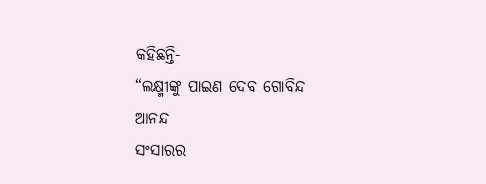କହିଛନ୍ତି-
“ଲକ୍ଷ୍ମୀଙ୍କୁ ପାଇଣ ଦେବ ଗୋବିନ୍ଦ ଆନନ୍ଦ
ସଂସାରର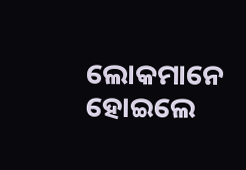ଲୋକମାନେ ହୋଇଲେ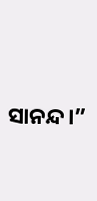ସାନନ୍ଦ।”